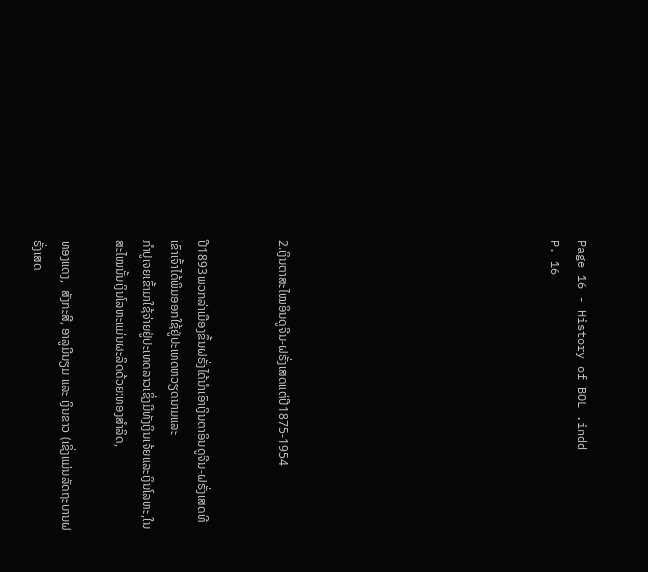Page 16 - History of BOL .indd
P. 16









2.ເງິນຕາສະໄໝອິນດູຈີນ-ຝຣັ່ງເສດແຕ່ປີ1875-1954


ປີ1893ພວກລ່າເມືອງຂຶ້ນຝຣັ່ງໄດ້ນຳເອົາເງິນຕາອິນດູຈີນ-ຝຣັ່ງເສດທີເຂົາເຈົ້າໄດ້ພິມອອກໃຊ້ຢູ່ປະເທດຫວຽດນາມແລະ
ກຳປູເຈຍເຂົ້າມາໃຊ້ຈ່າຍຢູ່ປະເທດລາວເຊິ່ງມີທັງເງິນເຈ້ຍແລະເງິນໂລຫະ,ໃນສະໄໝນັ້ນເງິນໂລຫະແມ່ນຜະລິດດ້ວຍ:ທອງສຳລິດ,

ທອງແດງ,  ສັງກະສີ, ອາລູມີນຽມ ແລະ ເງິນຂາວ (ເຊິ່ງແມ່ນລັດຖະບານຝຣັ່ງເສດ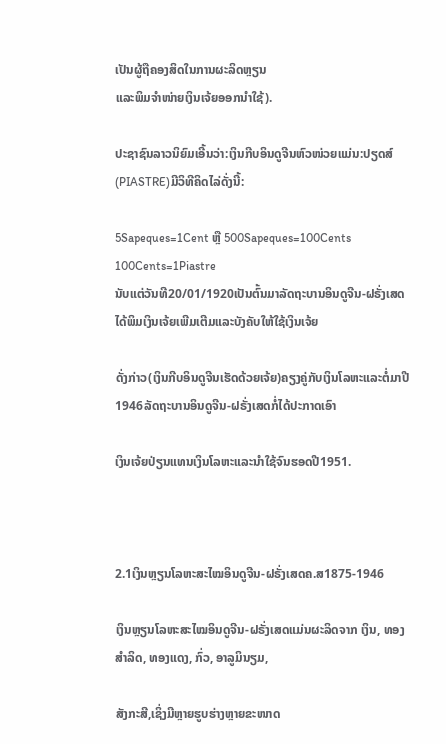ເປັນຜູ້ຖືຄອງສິດໃນການຜະລິດຫຼຽນ
ແລະພິມຈຳໜ່າຍເງິນເຈ້ຍອອກນຳໃຊ້).

ປະຊາຊົນລາວນິຍົມເອີ້ນວ່າ:ເງິນກີບອິນດູຈີນຫົວໜ່ວຍແມ່ນ:ປຽດສ໌(PIASTRE)ມີວິທີຄິດໄລ່ດັ່ງນີ້:

5Sapeques=1Cent ຫຼື 500Sapeques=100Cents
100Cents=1Piastre
ນັບແຕ່ວັນທີ20/01/1920ເປັນຕົ້ນມາລັດຖະບານອິນດູຈີນ-ຝຣັ່ງເສດໄດ້ພິມເງິນເຈ້ຍເພີມເຕີມແລະບັງຄັບໃຫ້ໃຊ້ເງິນເຈ້ຍ

ດັ່ງກ່າວ(ເງິນກີບອິນດູຈີນເຮັດດ້ວຍເຈ້ຍ)ຄຽງຄູ່ກັບເງິນໂລຫະແລະຕໍ່ມາປີ1946ລັດຖະບານອິນດູຈີນ-ຝຣັ່ງເສດກໍ່ໄດ້ປະກາດເອົາ

ເງິນເຈ້ຍປ່ຽນແທນເງິນໂລຫະແລະນຳໃຊ້ຈົນຮອດປີ1951.



2.1ເງິນຫຼຽນໂລຫະສະໄໝອິນດູຈີນ-ຝຣັ່ງເສດຄ.ສ1875-1946

ເງິນຫຼຽນໂລຫະສະໄໝອິນດູຈີນ-ຝຣັ່ງເສດແມ່ນຜະລິດຈາກ ເງິນ, ທອງສຳລິດ, ທອງແດງ, ກົ່ວ, ອາລູມິນຽມ,

ສັງກະສີ,ເຊິ່ງມີຫຼາຍຮູບຮ່າງຫຼາຍຂະໜາດ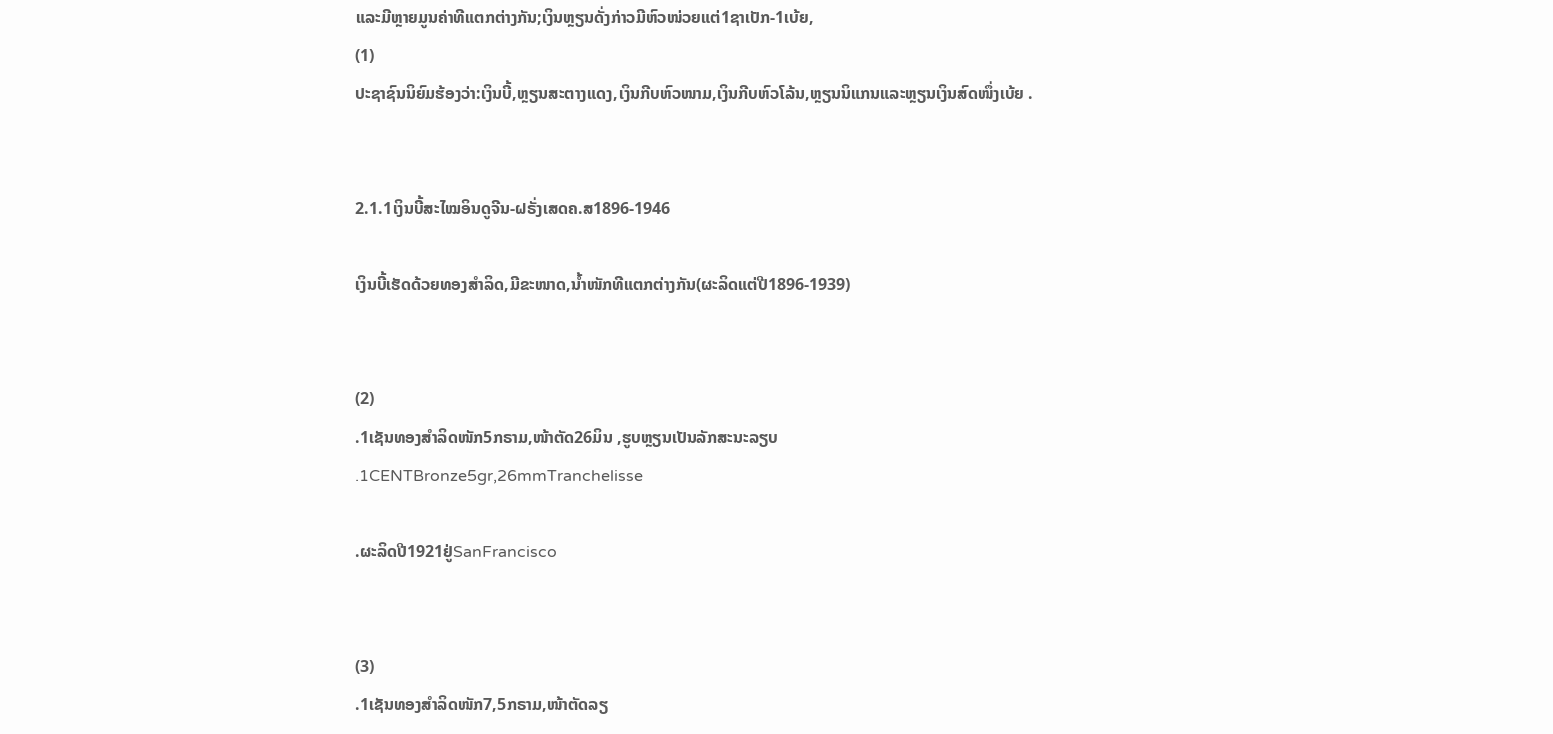ແລະມີຫຼາຍມູນຄ່າທີແຕກຕ່າງກັນ;ເງິນຫຼຽນດັ່ງກ່າວມີຫົວໜ່ວຍແຕ່1ຊາເປັກ-1ເບ້ຍ,
(1)
ປະຊາຊົນນິຍົມຮ້ອງວ່າ:ເງິນບີ້,ຫຼຽນສະຕາງແດງ,ເງິນກີບຫົວໜາມ,ເງິນກີບຫົວໂລ້ນ,ຫຼຽນນິແກນແລະຫຼຽນເງິນສົດໜຶ່ງເບ້ຍ .


2.1.1ເງິນບີ້ສະໄໝອິນດູຈີນ-ຝຣັ່ງເສດຄ.ສ1896-1946

ເງິນບີ້ເຮັດດ້ວຍທອງສຳລິດ,ມີຂະໜາດ,ນ້ຳໜັກທີແຕກຕ່າງກັນ(ຜະລິດແຕ່ປີ1896-1939)


(2)
.1ເຊັນທອງສຳລິດໜັກ5ກຣາມ,ໜ້າຕັດ26ມິນ ,ຮູບຫຼຽນເປັນລັກສະນະລຽບ
.1CENTBronze5gr,26mmTranchelisse

.ຜະລິດປີ1921ຢູ່SanFrancisco


(3)
.1ເຊັນທອງສຳລິດໜັກ7,5ກຣາມ,ໜ້າຕັດລຽ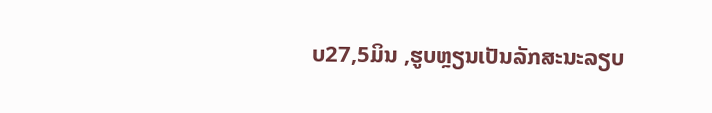ບ27,5ມິນ ,ຮູບຫຼຽນເປັນລັກສະນະລຽບ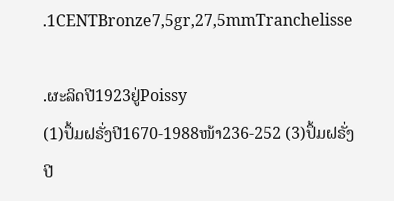.1CENTBronze7,5gr,27,5mmTranchelisse

.ຜະລິດປີ1923ຢູ່Poissy
(1)ປຶ້ມຝຣັ່ງປີ1670-1988ໜ້າ236-252 (3)ປຶ້ມຝຣັ່ງປີ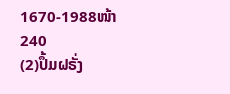1670-1988ໜ້າ240
(2)ປຶ້ມຝຣັ່ງ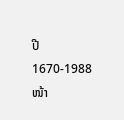ປີ1670-1988ໜ້າ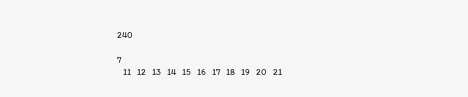240

7
   11   12   13   14   15   16   17   18   19   20   21